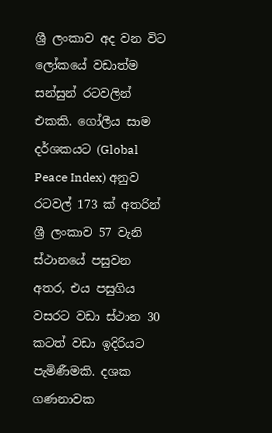ශ්‍රී ලංකාව අද වන විට ලෝකයේ වඩාත්ම සන්සුන් රටවලින් එකකි. ගෝලීය සාම දර්ශකයට (Global Peace Index) අනුව රටවල් 173 ක් අතරින් ශ්‍රී ලංකාව 57 වැනි ස්ථානයේ පසුවන අතර, එය පසුගිය වසරට වඩා ස්ථාන 30 කටත් වඩා ඉදිරියට පැමිණීමකි. දශක ගණනාවක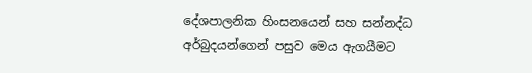දේශපාලනික හිංසනයෙන් සහ සන්නද්ධ අර්බුදයන්ගෙන් පසුව මෙය ඇගයීමට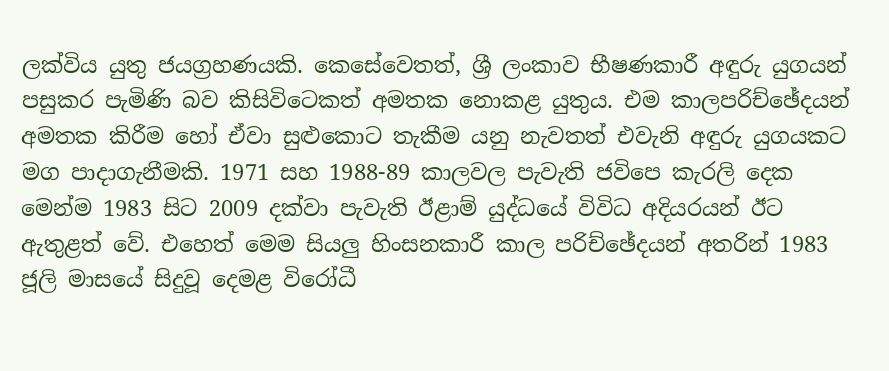ලක්විය යුතු ජයග්‍රහණයකි. කෙසේවෙතත්, ශ්‍රී ලංකාව භීෂණකාරී අඳුරු යුගයන් පසුකර පැමිණි බව කිසිවිටෙකත් අමතක නොකළ යුතුය. එම කාලපරිච්ඡේදයන් අමතක කිරීම හෝ ඒවා සුළුකොට තැකීම යනු නැවතත් එවැනි අඳුරු යුගයකට මග පාදාගැනීමකි. 1971 සහ 1988-89 කාලවල පැවැති ජවිපෙ කැරලි දෙක මෙන්ම 1983 සිට 2009 දක්වා පැවැති ඊළාම් යුද්ධයේ විවිධ අදියරයන් ඊට ඇතුළත් වේ. එහෙත් මෙම සියලු හිංසනකාරී කාල පරිච්ඡේදයන් අතරින් 1983 ජූලි මාසයේ සිදුවූ දෙමළ විරෝධී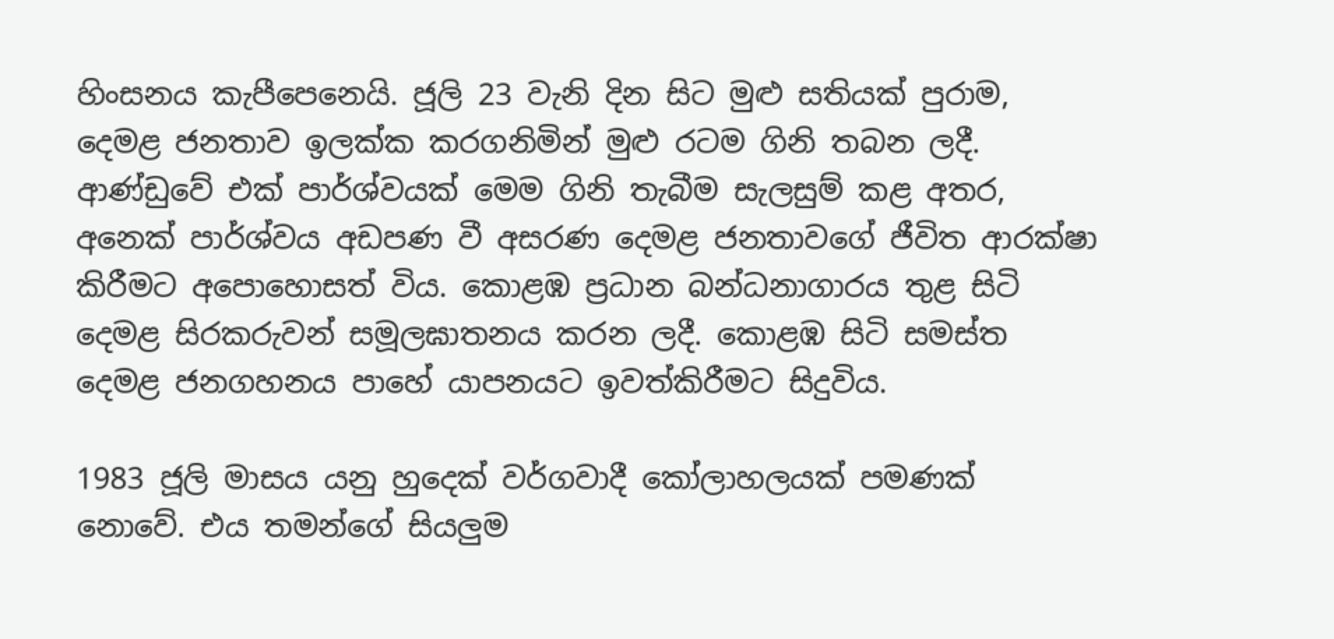හිංසනය කැපීපෙනෙයි. ජූලි 23 වැනි දින සිට මුළු සතියක් පුරාම, දෙමළ ජනතාව ඉලක්ක කරගනිමින් මුළු රටම ගිනි තබන ලදී. ආණ්ඩුවේ එක් පාර්ශ්වයක් මෙම ගිනි තැබීම සැලසුම් කළ අතර, අනෙක් පාර්ශ්වය අඩපණ වී අසරණ දෙමළ ජනතාවගේ ජීවිත ආරක්ෂා කිරීමට අපොහොසත් විය. කොළඹ ප්‍රධාන බන්ධනාගාරය තුළ සිටි දෙමළ සිරකරුවන් සමූලඝාතනය කරන ලදී. කොළඹ සිටි සමස්ත දෙමළ ජනගහනය පාහේ යාපනයට ඉවත්කිරීමට සිදුවිය.

1983 ජූලි මාසය යනු හුදෙක් වර්ගවාදී කෝලාහලයක් පමණක් නොවේ. එය තමන්ගේ සියලුම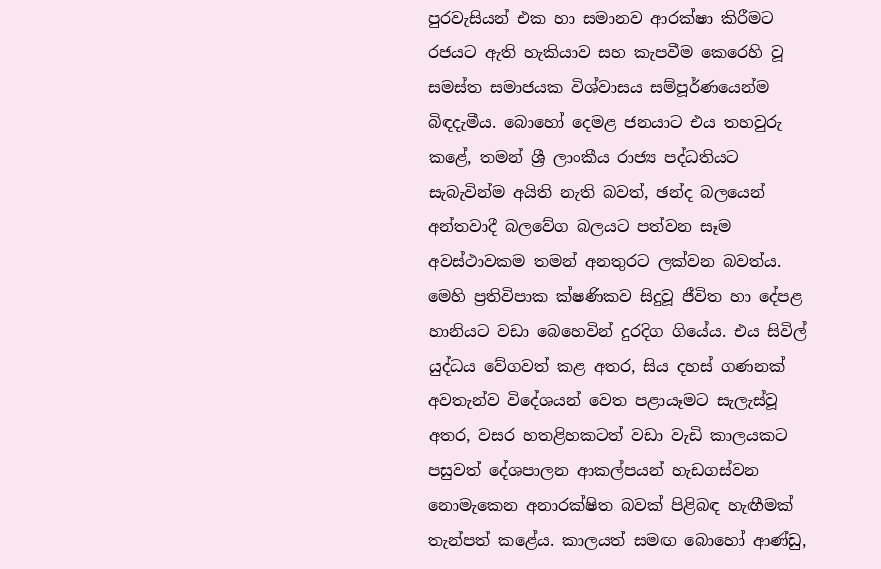පුරවැසියන් එක හා සමානව ආරක්ෂා කිරීමට රජයට ඇති හැකියාව සහ කැපවීම කෙරෙහි වූ සමස්ත සමාජයක විශ්වාසය සම්පූර්ණයෙන්ම බිඳදැමීය. බොහෝ දෙමළ ජනයාට එය තහවුරු කළේ, තමන් ශ්‍රී ලාංකීය රාජ්‍ය පද්ධතියට සැබැවින්ම අයිති නැති බවත්, ඡන්ද බලයෙන් අන්තවාදී බලවේග බලයට පත්වන සෑම අවස්ථාවකම තමන් අනතුරට ලක්වන බවත්ය. මෙහි ප්‍රතිවිපාක ක්ෂණිකව සිදුවූ ජීවිත හා දේපළ හානියට වඩා බෙහෙවින් දුරදිග ගියේය. එය සිවිල් යුද්ධය වේගවත් කළ අතර, සිය දහස් ගණනක් අවතැන්ව විදේශයන් වෙත පළායෑමට සැලැස්වූ අතර, වසර හතළිහකටත් වඩා වැඩි කාලයකට පසුවත් දේශපාලන ආකල්පයන් හැඩගස්වන නොමැකෙන අනාරක්ෂිත බවක් පිළිබඳ හැඟීමක් තැන්පත් කළේය. කාලයත් සමඟ බොහෝ ආණ්ඩු,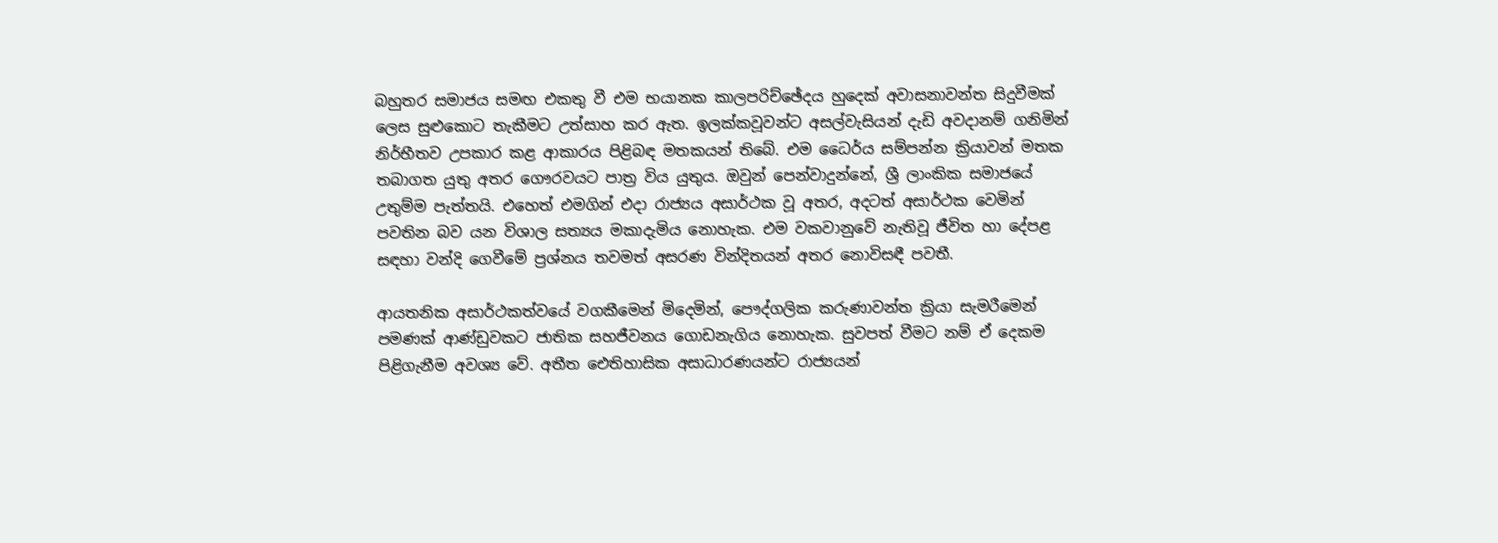බහුතර සමාජය සමඟ එකතු වී එම භයානක කාලපරිච්ඡේදය හුදෙක් අවාසනාවන්ත සිදුවීමක් ලෙස සුළුකොට තැකීමට උත්සාහ කර ඇත. ඉලක්කවූවන්ට අසල්වැසියන් දැඩි අවදානම් ගනිමින් නිර්භීතව උපකාර කළ ආකාරය පිළිබඳ මතකයන් තිබේ. එම ධෛර්ය සම්පන්න ක්‍රියාවන් මතක තබාගත යුතු අතර ගෞරවයට පාත්‍ර විය යුතුය. ඔවුන් පෙන්වාදුන්නේ, ශ්‍රී ලාංකික සමාජයේ උතුම්ම පැත්තයි. එහෙත් එමගින් එදා රාජ්‍යය අසාර්ථක වූ අතර, අදටත් අසාර්ථක වෙමින් පවතින බව යන විශාල සත්‍යය මකාදැමිය නොහැක. එම වකවානුවේ නැතිවූ ජීවිත හා දේපළ සඳහා වන්දි ගෙවීමේ ප්‍රශ්නය තවමත් අසරණ වින්දිතයන් අතර නොවිසඳී පවතී.

ආයතනික අසාර්ථකත්වයේ වගකීමෙන් මිදෙමින්, පෞද්ගලික කරුණාවන්ත ක්‍රියා සැමරීමෙන් පමණක් ආණ්ඩුවකට ජාතික සහජීවනය ගොඩනැගිය නොහැක. සුවපත් වීමට නම් ඒ දෙකම පිළිගැනීම අවශ්‍ය වේ. අතීත ඓතිහාසික අසාධාරණයන්ට රාජ්‍යයන්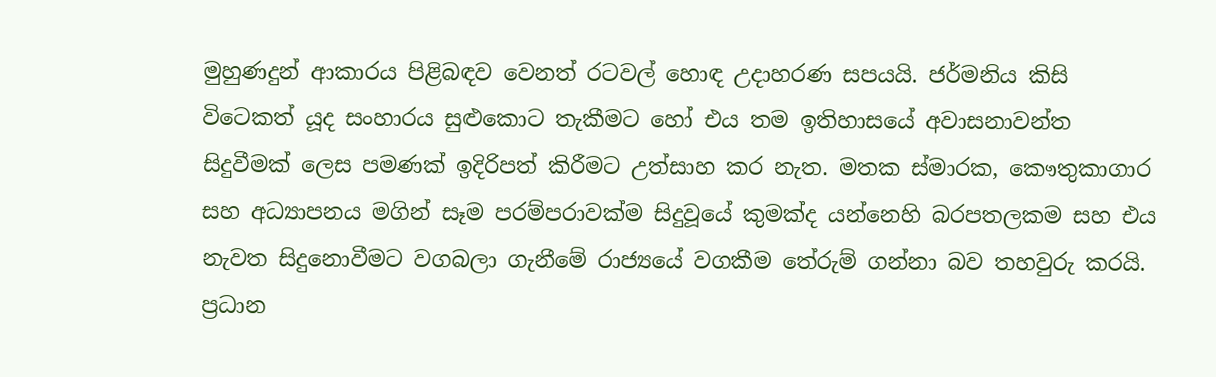මුහුණදුන් ආකාරය පිළිබඳව වෙනත් රටවල් හොඳ උදාහරණ සපයයි. ජර්මනිය කිසි විටෙකත් යූද සංහාරය සුළුකොට තැකීමට හෝ එය තම ඉතිහාසයේ අවාසනාවන්ත සිදුවීමක් ලෙස පමණක් ඉදිරිපත් කිරීමට උත්සාහ කර නැත. මතක ස්මාරක, කෞතුකාගාර සහ අධ්‍යාපනය මගින් සෑම පරම්පරාවක්ම සිදුවූයේ කුමක්ද යන්නෙහි බරපතලකම සහ එය නැවත සිදුනොවීමට වගබලා ගැනීමේ රාජ්‍යයේ වගකීම තේරුම් ගන්නා බව තහවුරු කරයි. ප්‍රධාන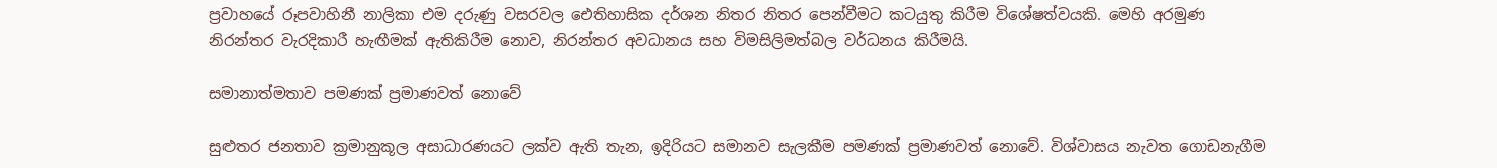ප්‍රවාහයේ රූපවාහිනී නාලිකා එම දරුණු වසරවල ඓතිහාසික දර්ශන නිතර නිතර පෙන්වීමට කටයුතු කිරීම විශේෂත්වයකි. මෙහි අරමුණ නිරන්තර වැරදිකාරී හැඟීමක් ඇතිකිරීම නොව, නිරන්තර අවධානය සහ විමසිලිමත්බල වර්ධනය කිරීමයි.

සමානාත්මතාව පමණක් ප්‍රමාණවත් නොවේ

සුළුතර ජනතාව ක්‍රමානුකූල අසාධාරණයට ලක්ව ඇති තැන, ඉදිරියට සමානව සැලකීම පමණක් ප්‍රමාණවත් නොවේ. විශ්වාසය නැවත ගොඩනැගීම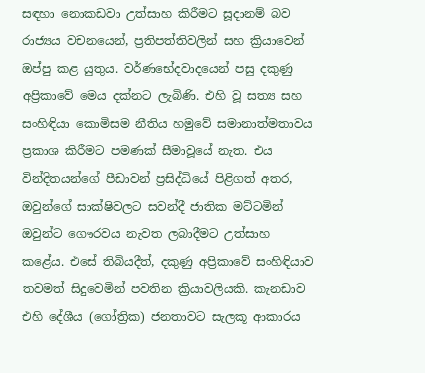සඳහා නොකඩවා උත්සාහ කිරීමට සූදානම් බව රාජ්‍යය වචනයෙන්, ප්‍රතිපත්තිවලින් සහ ක්‍රියාවෙන් ඔප්පු කළ යුතුය. වර්ණභේදවාදයෙන් පසු දකුණු අප්‍රිකාවේ මෙය දක්නට ලැබිණි. එහි වූ සත්‍ය සහ සංහිඳියා කොමිසම නීතිය හමුවේ සමානාත්මතාවය ප්‍රකාශ කිරීමට පමණක් සීමාවූයේ නැත. එය වින්දිතයන්ගේ පීඩාවන් ප්‍රසිද්ධියේ පිළිගත් අතර, ඔවුන්ගේ සාක්ෂිවලට සවන්දී ජාතික මට්ටමින් ඔවුන්ට ගෞරවය නැවත ලබාදීමට උත්සාහ කළේය. එසේ තිබියදීත්, දකුණු අප්‍රිකාවේ සංහිඳියාව තවමත් සිදුවෙමින් පවතින ක්‍රියාවලියකි. කැනඩාව එහි දේශීය (ගෝත්‍රික) ජනතාවට සැලකූ ආකාරය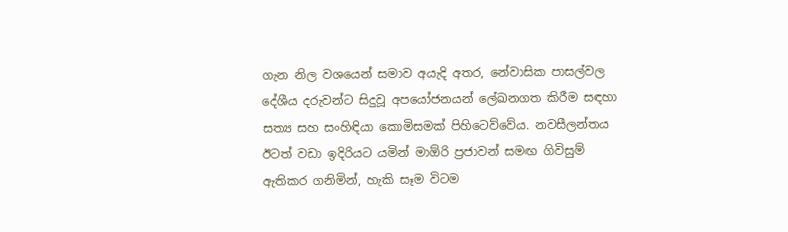ගැන නිල වශයෙන් සමාව අයැදි අතර, නේවාසික පාසල්වල දේශීය දරුවන්ට සිදුවූ අපයෝජනයන් ලේඛනගත කිරීම සඳහා සත්‍ය සහ සංහිඳියා කොමිසමක් පිහිටෙව්වේය. නවසීලන්තය ඊටත් වඩා ඉදිරියට යමින් මාඕරි ප්‍රජාවන් සමඟ ගිවිසුම් ඇතිකර ගනිමින්, හැකි සෑම විටම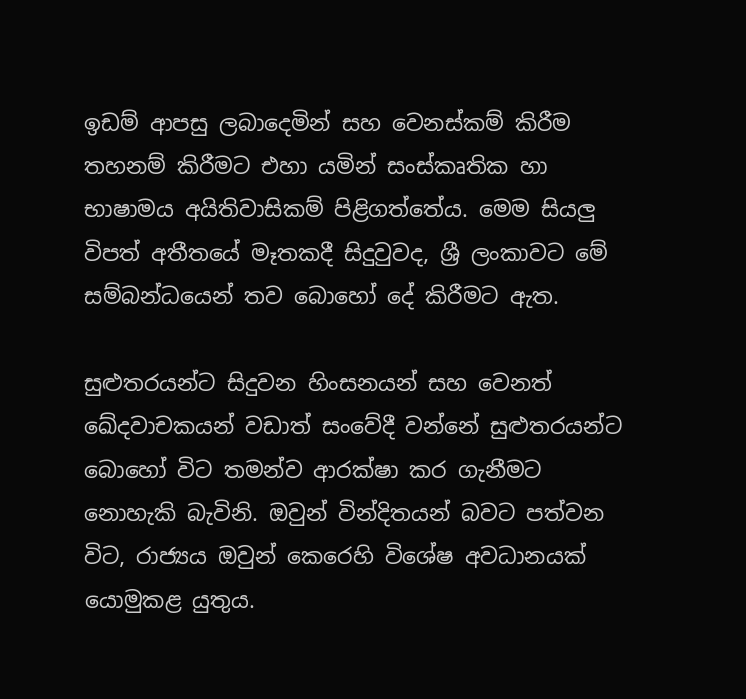ඉඩම් ආපසු ලබාදෙමින් සහ වෙනස්කම් කිරීම තහනම් කිරීමට එහා යමින් සංස්කෘතික හා භාෂාමය අයිතිවාසිකම් පිළිගත්තේය. මෙම සියලු විපත් අතීතයේ මෑතකදී සිදුවුවද, ශ්‍රී ලංකාවට මේ සම්බන්ධයෙන් තව බොහෝ දේ කිරීමට ඇත.

සුළුතරයන්ට සිදුවන හිංසනයන් සහ වෙනත් ඛේදවාචකයන් වඩාත් සංවේදී වන්නේ සුළුතරයන්ට බොහෝ විට තමන්ව ආරක්ෂා කර ගැනීමට නොහැකි බැවිනි. ඔවුන් වින්දිතයන් බවට පත්වන විට, රාජ්‍යය ඔවුන් කෙරෙහි විශේෂ අවධානයක් යොමුකළ යුතුය.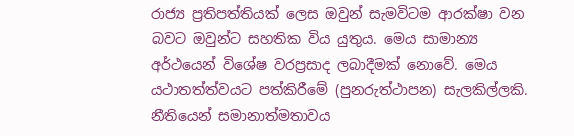රාජ්‍ය ප්‍රතිපත්තියක් ලෙස ඔවුන් සැමවිටම ආරක්ෂා වන බවට ඔවුන්ට සහතික විය යුතුය. මෙය සාමාන්‍ය අර්ථයෙන් විශේෂ වරප්‍රසාද ලබාදීමක් නොවේ. මෙය යථාතත්ත්වයට පත්කිරීමේ (පුනරුත්ථාපන) සැලකිල්ලකි. නීතියෙන් සමානාත්මතාවය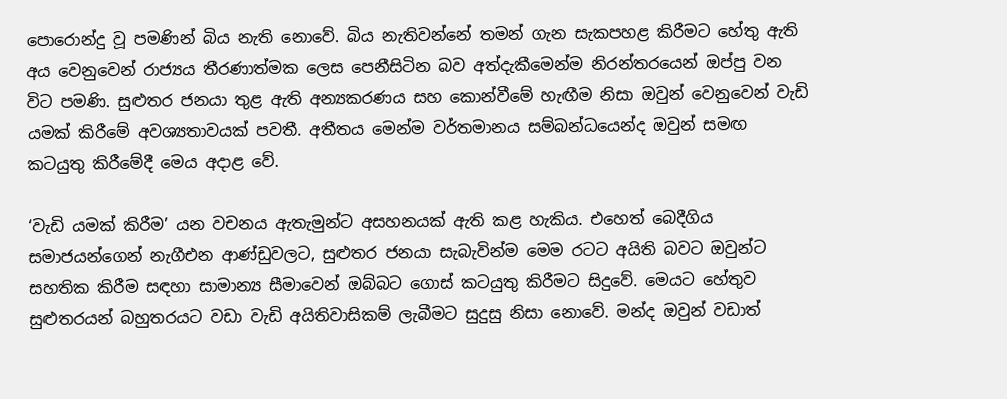පොරොන්දු වූ පමණින් බිය නැති නොවේ. බිය නැතිවන්නේ තමන් ගැන සැකපහළ කිරීමට හේතු ඇති අය වෙනුවෙන් රාජ්‍යය තීරණාත්මක ලෙස පෙනීසිටින බව අත්දැකීමෙන්ම නිරන්තරයෙන් ඔප්පු වන විට පමණි. සුළුතර ජනයා තුළ ඇති අන්‍යකරණය සහ කොන්වීමේ හැඟීම නිසා ඔවුන් වෙනුවෙන් වැඩි යමක් කිරීමේ අවශ්‍යතාවයක් පවතී. අතීතය මෙන්ම වර්තමානය සම්බන්ධයෙන්ද ඔවුන් සමඟ කටයුතු කිරීමේදී මෙය අදාළ වේ.

‘වැඩි යමක් කිරීම’ යන වචනය ඇතැමුන්ට අසහනයක් ඇති කළ හැකිය. එහෙත් බෙදීගිය සමාජයන්ගෙන් නැගීඑන ආණ්ඩුවලට, සුළුතර ජනයා සැබැවින්ම මෙම රටට අයිති බවට ඔවුන්ට සහතික කිරීම සඳහා සාමාන්‍ය සීමාවෙන් ඔබ්බට ගොස් කටයුතු කිරීමට සිදුවේ. මෙයට හේතුව සුළුතරයන් බහුතරයට වඩා වැඩි අයිතිවාසිකම් ලැබීමට සුදුසු නිසා නොවේ. මන්ද ඔවුන් වඩාත්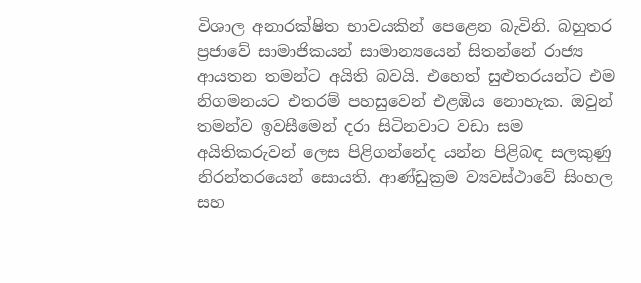විශාල අනාරක්ෂිත භාවයකින් පෙළෙන බැවිනි. බහුතර ප්‍රජාවේ සාමාජිකයන් සාමාන්‍යයෙන් සිතන්නේ රාජ්‍ය ආයතන තමන්ට අයිති බවයි. එහෙත් සුළුතරයන්ට එම නිගමනයට එතරම් පහසුවෙන් එළඹිය නොහැක. ඔවුන් තමන්ව ඉවසීමෙන් දරා සිටිනවාට වඩා සම අයිතිකරුවන් ලෙස පිළිගන්නේද යන්න පිළිබඳ සලකුණු නිරන්තරයෙන් සොයති. ආණ්ඩුක්‍රම ව්‍යවස්ථාවේ සිංහල සහ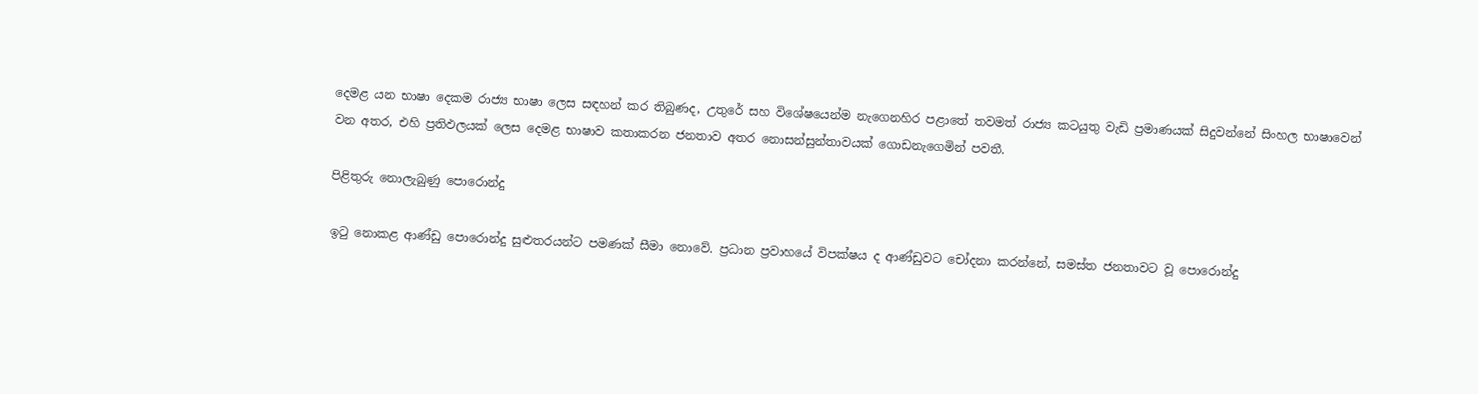දෙමළ යන භාෂා දෙකම රාජ්‍ය භාෂා ලෙස සඳහන් කර තිබුණද, උතුරේ සහ විශේෂයෙන්ම නැගෙනහිර පළාතේ තවමත් රාජ්‍ය කටයුතු වැඩි ප්‍රමාණයක් සිදුවන්නේ සිංහල භාෂාවෙන් වන අතර, එහි ප්‍රතිඵලයක් ලෙස දෙමළ භාෂාව කතාකරන ජනතාව අතර නොසන්සුන්තාවයක් ගොඩනැගෙමින් පවතී.

පිළිතුරු නොලැබුණු පොරොන්දු

ඉටු නොකළ ආණ්ඩු පොරොන්දු සුළුතරයන්ට පමණක් සීමා නොවේ. ප්‍රධාන ප්‍රවාහයේ විපක්ෂය ද ආණ්ඩුවට චෝදනා කරන්නේ, සමස්ත ජනතාවට වූ පොරොන්දු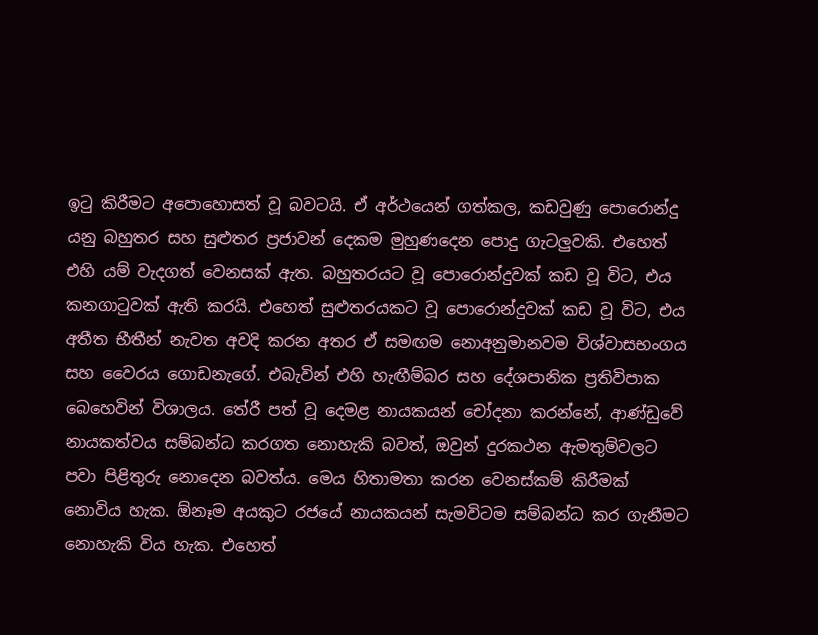ඉටු කිරීමට අපොහොසත් වූ බවටයි. ඒ අර්ථයෙන් ගත්කල, කඩවුණු පොරොන්දු යනු බහුතර සහ සුළුතර ප්‍රජාවන් දෙකම මුහුණදෙන පොදු ගැටලුවකි. එහෙත් එහි යම් වැදගත් වෙනසක් ඇත. බහුතරයට වූ පොරොන්දුවක් කඩ වූ විට, එය කනගාටුවක් ඇති කරයි. එහෙත් සුළුතරයකට වූ පොරොන්දුවක් කඩ වූ විට, එය අතීත භීතීන් නැවත අවදි කරන අතර ඒ සමඟම නොඅනුමානවම විශ්වාසභංගය සහ වෛරය ගොඩනැගේ. එබැවින් එහි හැඟීම්බර සහ දේශපානික ප්‍රතිවිපාක බෙහෙවින් විශාලය. තේරී පත් වූ දෙමළ නායකයන් චෝදනා කරන්නේ, ආණ්ඩුවේ නායකත්වය සම්බන්ධ කරගත නොහැකි බවත්, ඔවුන් දුරකථන ඇමතුම්වලට පවා පිළිතුරු නොදෙන බවත්ය. මෙය හිතාමතා කරන වෙනස්කම් කිරීමක් නොවිය හැක. ඕනෑම අයකුට රජයේ නායකයන් සැමවිටම සම්බන්ධ කර ගැනීමට නොහැකි විය හැක. එහෙත්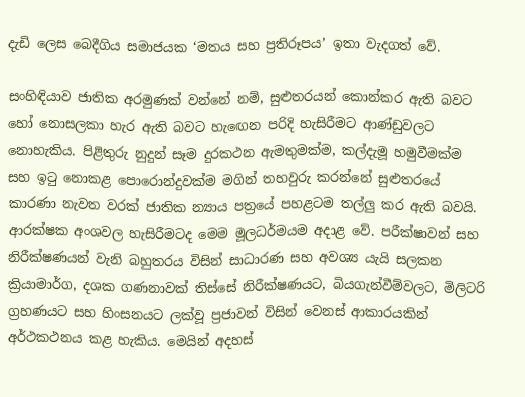දැඩි ලෙස බෙදීගිය සමාජයක ‘මතය සහ ප්‍රතිරූපය’ ඉතා වැදගත් වේ.

සංහිඳියාව ජාතික අරමුණක් වන්නේ නම්, සුළුතරයන් කොන්කර ඇති බවට හෝ නොසලකා හැර ඇති බවට හැඟෙන පරිදි හැසිරීමට ආණ්ඩුවලට නොහැකිය. පිළිතුරු නුදුන් සෑම දුරකථන ඇමතුමක්ම, කල්දැමූ හමුවීමක්ම සහ ඉටු නොකළ පොරොන්දුවක්ම මගින් තහවුරු කරන්නේ සුළුතරයේ කාරණා නැවත වරක් ජාතික න්‍යාය පත්‍රයේ පහළටම තල්ලු කර ඇති බවයි. ආරක්ෂක අංශවල හැසිරීමටද මෙම මූලධර්මයම අදාළ වේ. පරීක්ෂාවන් සහ නිරීක්ෂණයන් වැනි බහුතරය විසින් සාධාරණ සහ අවශ්‍ය යැයි සලකන ක්‍රියාමාර්ග, දශක ගණනාවක් තිස්සේ නිරීක්ෂණයට, බියගැන්වීම්වලට, මිලිටරි ග්‍රහණයට සහ හිංසනයට ලක්වූ ප්‍රජාවන් විසින් වෙනස් ආකාරයකින් අර්ථකථනය කළ හැකිය. මෙයින් අදහස්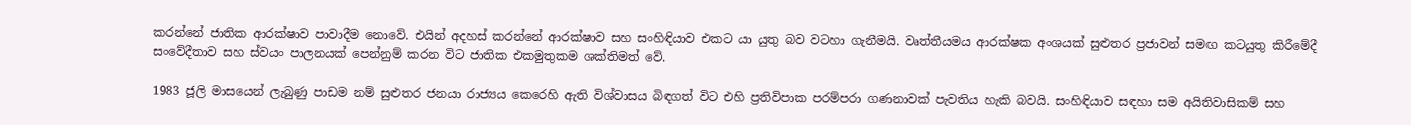කරන්නේ ජාතික ආරක්ෂාව පාවාදීම නොවේ. එයින් අදහස් කරන්නේ ආරක්ෂාව සහ සංහිඳියාව එකට යා යුතු බව වටහා ගැනීමයි. වෘත්තීයමය ආරක්ෂක අංශයක් සුළුතර ප්‍රජාවන් සමඟ කටයුතු කිරීමේදී සංවේදීතාව සහ ස්වයං පාලනයක් පෙන්නුම් කරන විට ජාතික එකමුතුකම ශක්තිමත් වේ.

1983 ජූලි මාසයෙන් ලැබුණු පාඩම නම් සුළුතර ජනයා රාජ්‍යය කෙරෙහි ඇති විශ්වාසය බිඳගත් විට එහි ප්‍රතිවිපාක පරම්පරා ගණනාවක් පැවතිය හැකි බවයි. සංහිඳියාව සඳහා සම අයිතිවාසිකම් සහ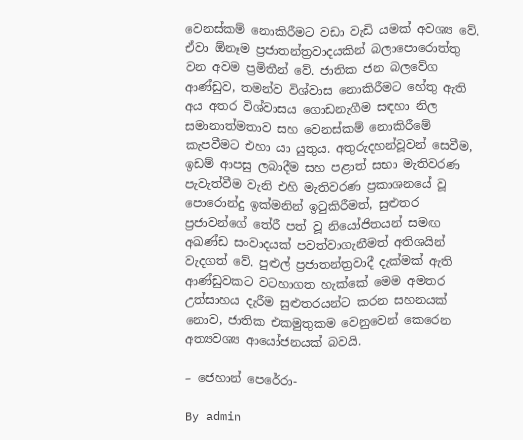වෙනස්කම් නොකිරීමට වඩා වැඩි යමක් අවශ්‍ය වේ. ඒවා ඕනෑම ප්‍රජාතන්ත්‍රවාදයකින් බලාපොරොත්තු වන අවම ප්‍රමිතීන් වේ. ජාතික ජන බලවේග ආණ්ඩුව, තමන්ව විශ්වාස නොකිරීමට හේතු ඇති අය අතර විශ්වාසය ගොඩනැගීම සඳහා නිල සමානාත්මතාව සහ වෙනස්කම් නොකිරීමේ කැපවීමට එහා යා යුතුය. අතුරුදහන්වූවන් සෙවීම, ඉඩම් ආපසු ලබාදීම සහ පළාත් සභා මැතිවරණ පැවැත්වීම වැනි එහි මැතිවරණ ප්‍රකාශනයේ වූ පොරොන්දු ඉක්මනින් ඉටුකිරීමත්, සුළුතර ප්‍රජාවන්ගේ තේරී පත් වූ නියෝජිතයන් සමඟ අඛණ්ඩ සංවාදයක් පවත්වාගැනීමත් අතිශයින් වැදගත් වේ. පුළුල් ප්‍රජාතන්ත්‍රවාදී දැක්මක් ඇති ආණ්ඩුවකට වටහාගත හැක්කේ මෙම අමතර උත්සාහය දැරීම සුළුතරයන්ට කරන සහනයක් නොව, ජාතික එකමුතුකම වෙනුවෙන් කෙරෙන අත්‍යවශ්‍ය ආයෝජනයක් බවයි.

– ජෙහාන් පෙරේරා-

By admin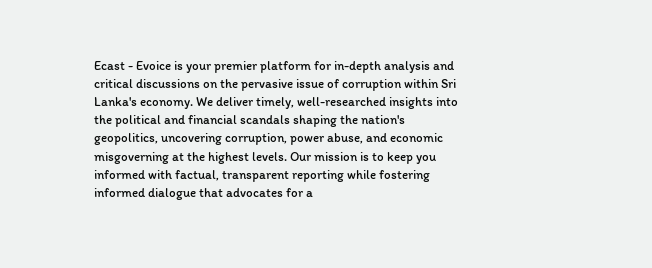Ecast - Evoice is your premier platform for in-depth analysis and critical discussions on the pervasive issue of corruption within Sri Lanka's economy. We deliver timely, well-researched insights into the political and financial scandals shaping the nation's geopolitics, uncovering corruption, power abuse, and economic misgoverning at the highest levels. Our mission is to keep you informed with factual, transparent reporting while fostering informed dialogue that advocates for a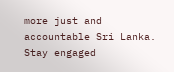more just and accountable Sri Lanka. Stay engaged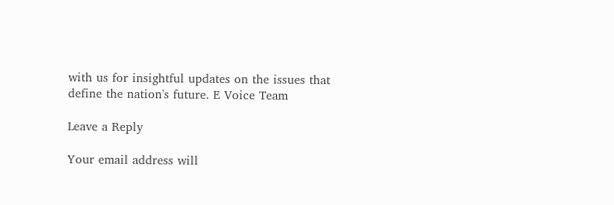with us for insightful updates on the issues that define the nation's future. E Voice Team

Leave a Reply

Your email address will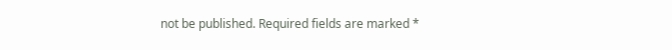not be published. Required fields are marked *